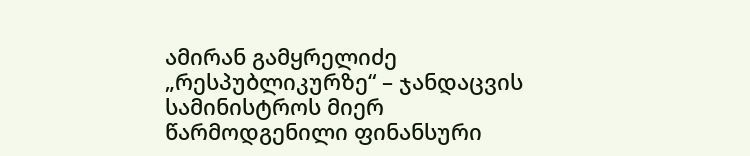ამირან გამყრელიძე „რესპუბლიკურზე“ – ჯანდაცვის სამინისტროს მიერ წარმოდგენილი ფინანსური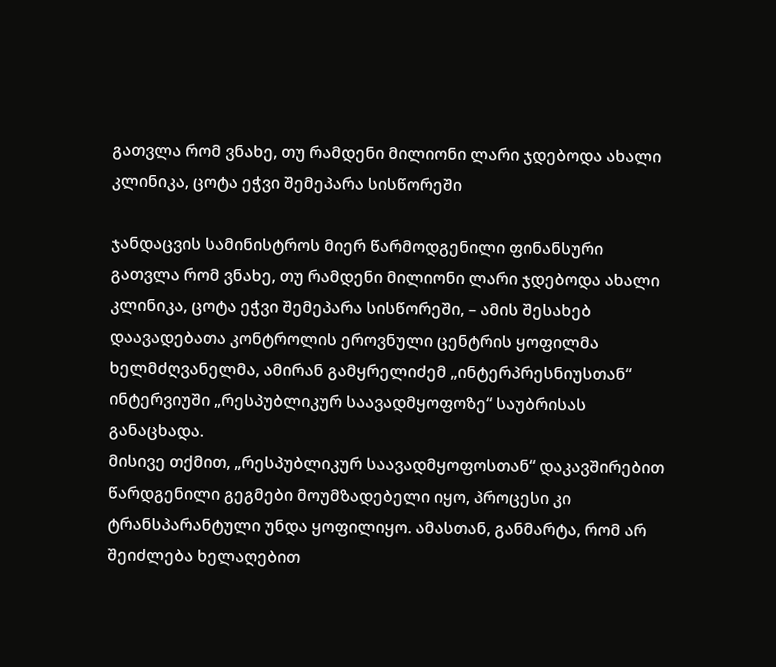გათვლა რომ ვნახე, თუ რამდენი მილიონი ლარი ჯდებოდა ახალი კლინიკა, ცოტა ეჭვი შემეპარა სისწორეში

ჯანდაცვის სამინისტროს მიერ წარმოდგენილი ფინანსური გათვლა რომ ვნახე, თუ რამდენი მილიონი ლარი ჯდებოდა ახალი კლინიკა, ცოტა ეჭვი შემეპარა სისწორეში, – ამის შესახებ დაავადებათა კონტროლის ეროვნული ცენტრის ყოფილმა ხელმძღვანელმა, ამირან გამყრელიძემ „ინტერპრესნიუსთან“ ინტერვიუში „რესპუბლიკურ საავადმყოფოზე“ საუბრისას განაცხადა.
მისივე თქმით, „რესპუბლიკურ საავადმყოფოსთან“ დაკავშირებით წარდგენილი გეგმები მოუმზადებელი იყო, პროცესი კი ტრანსპარანტული უნდა ყოფილიყო. ამასთან, განმარტა, რომ არ შეიძლება ხელაღებით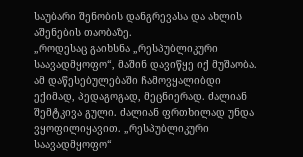საუბარი შენობის დანგრევასა და ახლის აშენების თაობაზე.
„როდესაც გაიხსნა „რესპუბლიკური საავადმყოფო“, მაშინ დავიწყე იქ მუშაობა. ამ დაწესებულებაში ჩამოვყალიბდი ექიმად, პედაგოგად, მეცნიერად. ძალიან შემტკივა გული. ძალიან ფრთხილად უნდა ვყოფილიყავით. „რესპუბლიკური საავადმყოფო“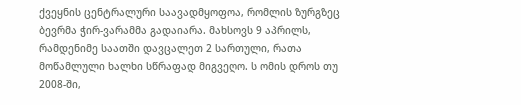ქვეყნის ცენტრალური საავადმყოფოა, რომლის ზურგზეც ბევრმა ჭირ-ვარამმა გადაიარა. მახსოვს 9 აპრილს, რამდენიმე საათში დავცალეთ 2 სართული, რათა მოწამლული ხალხი სწრაფად მიგვეღო. ს ომის დროს თუ 2008-ში,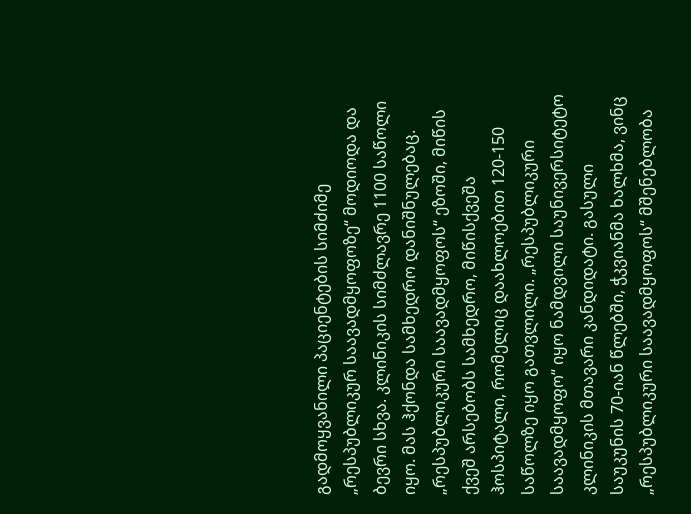გადმოყვანილი პაციენტების სიმძიმე „რესპუბლიკურ საავადმყოფოზე“ მოდიოდა და ბევრი სხვა. კლინიკის სიმძლავრე 1100 საწოლი იყო. მას ჰქონდა სამხედრო დანიშნულებაც. „რესპუბლიკური საავადმყოფოს“ ეზოში, მიწის ქვეშ არსებობს სამხედრო, მიწისქვეშა ჰოსპიტალი, რომელიც დაახლოებით 120-150 საწოლზე იყო გათვლილი. „რესპუბლიკური საავადმყოფო“ იყო ნამდვილი საუნივერსიტეტო კლინიკის მთავარი კანდიდატი. გასული საუკუნის 70-იან წლებში, ჭკვიანმა ხალხმა, ვინც „რესპუბლიკური საავადმყოფოს“ მშენებლობა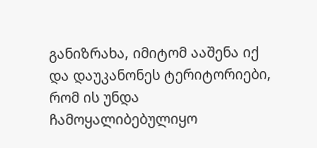განიზრახა, იმიტომ ააშენა იქ და დაუკანონეს ტერიტორიები, რომ ის უნდა ჩამოყალიბებულიყო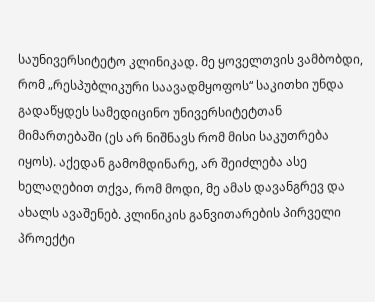საუნივერსიტეტო კლინიკად. მე ყოველთვის ვამბობდი, რომ „რესპუბლიკური საავადმყოფოს“ საკითხი უნდა გადაწყდეს სამედიცინო უნივერსიტეტთან მიმართებაში (ეს არ ნიშნავს რომ მისი საკუთრება იყოს). აქედან გამომდინარე, არ შეიძლება ასე ხელაღებით თქვა, რომ მოდი, მე ამას დავანგრევ და ახალს ავაშენებ. კლინიკის განვითარების პირველი პროექტი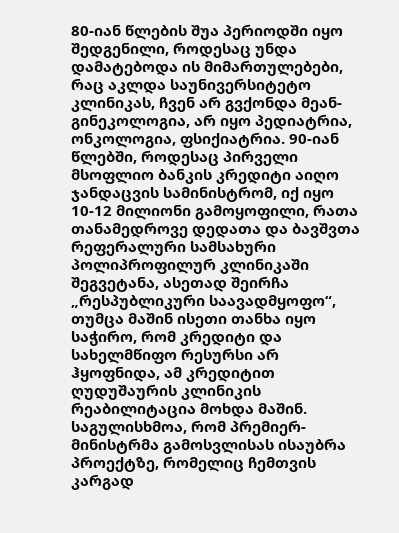80-იან წლების შუა პერიოდში იყო შედგენილი, როდესაც უნდა დამატებოდა ის მიმართულებები, რაც აკლდა საუნივერსიტეტო კლინიკას, ჩვენ არ გვქონდა მეან-გინეკოლოგია, არ იყო პედიატრია, ონკოლოგია, ფსიქიატრია. 90-იან წლებში, როდესაც პირველი მსოფლიო ბანკის კრედიტი აიღო ჯანდაცვის სამინისტრომ, იქ იყო 10-12 მილიონი გამოყოფილი, რათა თანამედროვე დედათა და ბავშვთა რეფერალური სამსახური პოლიპროფილურ კლინიკაში შეგვეტანა, ასეთად შეირჩა „რესპუბლიკური საავადმყოფო“, თუმცა მაშინ ისეთი თანხა იყო საჭირო, რომ კრედიტი და სახელმწიფო რესურსი არ ჰყოფნიდა, ამ კრედიტით ღუდუშაურის კლინიკის რეაბილიტაცია მოხდა მაშინ. საგულისხმოა, რომ პრემიერ-მინისტრმა გამოსვლისას ისაუბრა პროექტზე, რომელიც ჩემთვის კარგად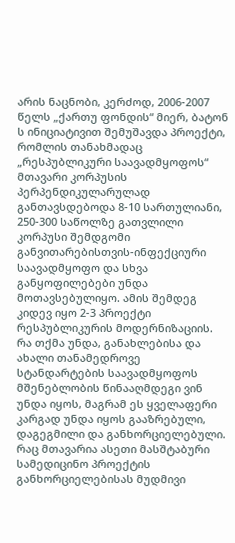არის ნაცნობი, კერძოდ, 2006-2007 წელს „ქართუ ფონდის“ მიერ, ბატონ ს ინიციატივით შემუშავდა პროექტი, რომლის თანახმადაც „რესპუბლიკური საავადმყოფოს“ მთავარი კორპუსის პერპენდიკულარულად განთავსდებოდა 8-10 სართულიანი, 250-300 საწოლზე გათვლილი კორპუსი შემდგომი განვითარებისთვის-ინფექციური საავადმყოფო და სხვა განყოფილებები უნდა მოთავსებულიყო. ამის შემდეგ კიდევ იყო 2-3 პროექტი რესპუბლიკურის მოდერნიზაციის.
რა თქმა უნდა, განახლებისა და ახალი თანამედროვე სტანდარტების საავადმყოფოს მშენებლობის წინააღმდეგი ვინ უნდა იყოს, მაგრამ ეს ყველაფერი კარგად უნდა იყოს გააზრებული, დაგეგმილი და განხორციელებული. რაც მთავარია ასეთი მასშტაბური სამედიცინო პროექტის განხორციელებისას მუდმივი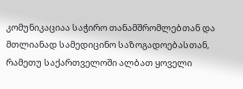კომუნიკაციაა საჭირო თანამშრომლებთან და მთლიანად სამედიცინო საზოგადოებასთან, რამეთუ საქართველოში ალბათ ყოველი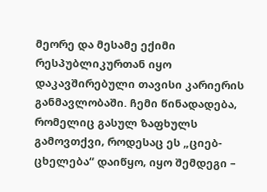მეორე და მესამე ექიმი რესპუბლიკურთან იყო დაკავშირებული თავისი კარიერის განმავლობაში. ჩემი წინადადება, რომელიც გასულ ზაფხულს გამოვთქვი, როდესაც ეს „ციებ-ცხელება“ დაიწყო, იყო შემდეგი –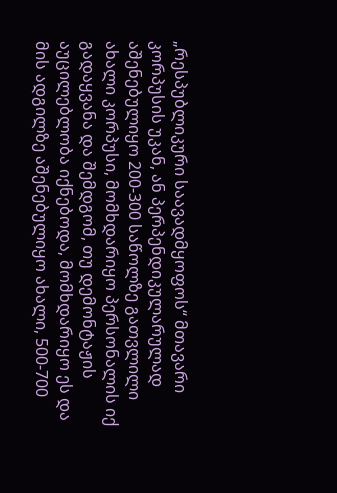„რესპუბლიკური საავადმყოფოს“ მთავარი კორპუსის უკან, ან პერპენდიკულარულად აშენებულიყო 200-300 საწოლზე გათვლილი ახალი კორპუსი, მომხდარიყო პერსონალის იქ გადაყვანა და შემდგომ, თუ დემონტაჟის აუცილებლობა იქნებოდა, მომხდარიყო ეს და მის ადგილზე აშენებულიყო ახალი, 500-700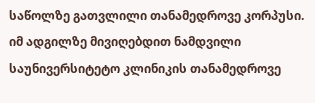საწოლზე გათვლილი თანამედროვე კორპუსი.
იმ ადგილზე მივიღებდით ნამდვილი საუნივერსიტეტო კლინიკის თანამედროვე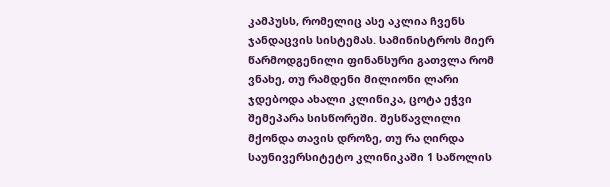კამპუსს, რომელიც ასე აკლია ჩვენს ჯანდაცვის სისტემას. სამინისტროს მიერ წარმოდგენილი ფინანსური გათვლა რომ ვნახე, თუ რამდენი მილიონი ლარი ჯდებოდა ახალი კლინიკა, ცოტა ეჭვი შემეპარა სისწორეში. შესწავლილი მქონდა თავის დროზე, თუ რა ღირდა საუნივერსიტეტო კლინიკაში 1 საწოლის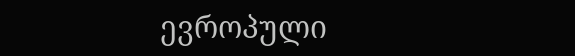ევროპული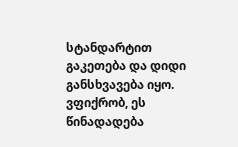სტანდარტით გაკეთება და დიდი განსხვავება იყო. ვფიქრობ, ეს წინადადება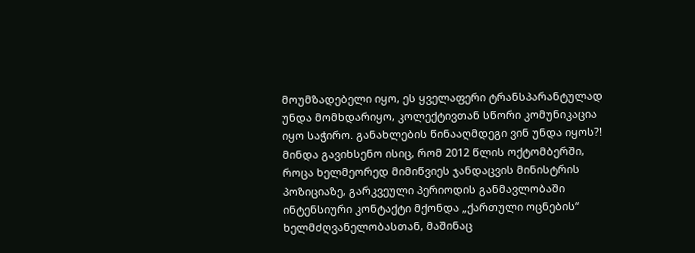მოუმზადებელი იყო, ეს ყველაფერი ტრანსპარანტულად უნდა მომხდარიყო, კოლექტივთან სწორი კომუნიკაცია იყო საჭირო. განახლების წინააღმდეგი ვინ უნდა იყოს?!
მინდა გავიხსენო ისიც, რომ 2012 წლის ოქტომბერში, როცა ხელმეორედ მიმიწვიეს ჯანდაცვის მინისტრის პოზიციაზე, გარკვეული პერიოდის განმავლობაში ინტენსიური კონტაქტი მქონდა „ქართული ოცნების“ ხელმძღვანელობასთან, მაშინაც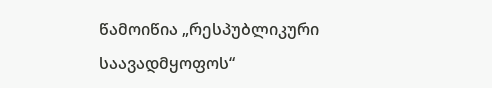წამოიწია „რესპუბლიკური საავადმყოფოს“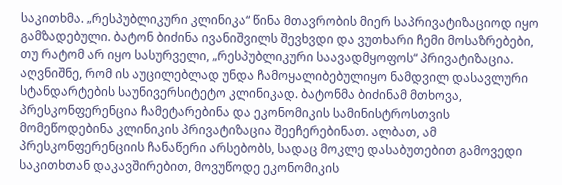საკითხმა. „რესპუბლიკური კლინიკა“ წინა მთავრობის მიერ საპრივატიზაციოდ იყო გამზადებული. ბატონ ბიძინა ივანიშვილს შევხვდი და ვუთხარი ჩემი მოსაზრებები, თუ რატომ არ იყო სასურველი, „რესპუბლიკური საავადმყოფოს“ პრივატიზაცია. აღვნიშნე, რომ ის აუცილებლად უნდა ჩამოყალიბებულიყო ნამდვილ დასავლური სტანდარტების საუნივერსიტეტო კლინიკად. ბატონმა ბიძინამ მთხოვა, პრესკონფერენცია ჩამეტარებინა და ეკონომიკის სამინისტროსთვის მომეწოდებინა კლინიკის პრივატიზაცია შეეჩერებინათ. ალბათ, ამ პრესკონფერენციის ჩანაწერი არსებობს, სადაც მოკლე დასაბუთებით გამოვედი საკითხთან დაკავშირებით, მოვუწოდე ეკონომიკის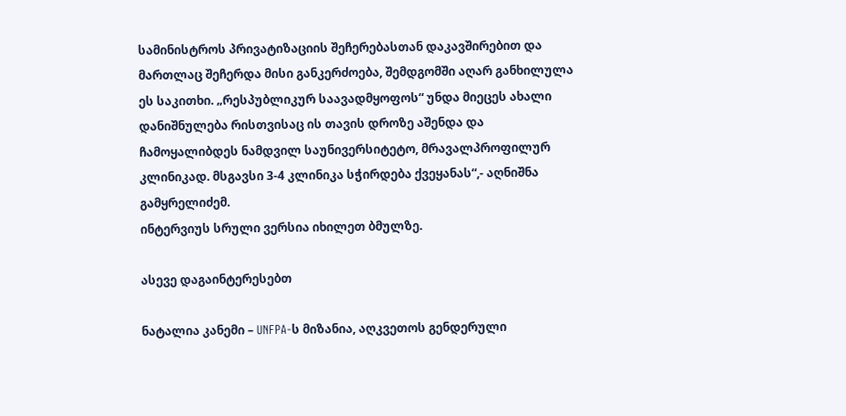სამინისტროს პრივატიზაციის შეჩერებასთან დაკავშირებით და მართლაც შეჩერდა მისი განკერძოება, შემდგომში აღარ განხილულა ეს საკითხი. „რესპუბლიკურ საავადმყოფოს“ უნდა მიეცეს ახალი დანიშნულება რისთვისაც ის თავის დროზე აშენდა და ჩამოყალიბდეს ნამდვილ საუნივერსიტეტო, მრავალპროფილურ კლინიკად. მსგავსი 3-4 კლინიკა სჭირდება ქვეყანას“,- აღნიშნა გამყრელიძემ.
ინტერვიუს სრული ვერსია იხილეთ ბმულზე.

ასევე დაგაინტერესებთ

ნატალია კანემი – UNFPA-ს მიზანია, აღკვეთოს გენდერული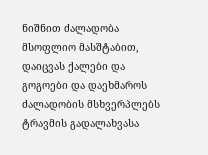ნიშნით ძალადობა მსოფლიო მასშტაბით, დაიცვას ქალები და გოგოები და დაეხმაროს ძალადობის მსხვერპლებს ტრავმის გადალახვასა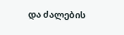და ძალების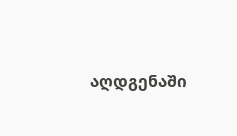აღდგენაში